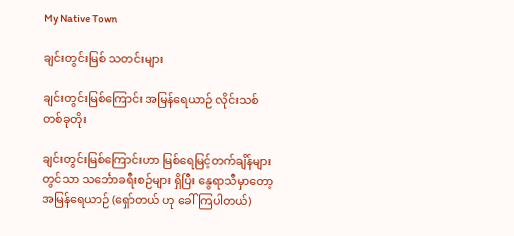My Native Town

ချင်းတွင်းမြစ် သတင်းများ

ချင်းတွင်းမြစ်ကြောင်း အမြန်ရေယာဉ် လိုင်းသစ်တစ်ခုတိုး

ချင်းတွင်းမြစ်ကြောင်းဟာ မြစ်ရေမြင့်တက်ချိန်များတွင်သာ သင်္ဘောခရီးစဉ်များ ရှိပြီး နွေရာသီမှာတော့ အမြန်ရေယာဉ် (ရှော်တယ် ဟု ခေါ်ကြပါတယ်)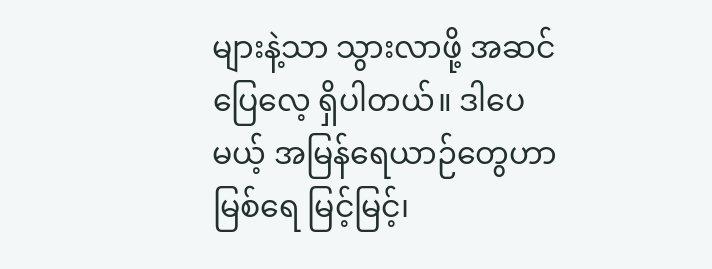များနဲ့သာ သွားလာဖို့ အဆင်ပြေလေ့ ရှိပါတယ်။ ဒါပေမယ့် အမြန်ရေယာဉ်တွေဟာ မြစ်ရေ မြင့်မြင့်၊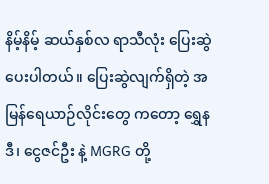နိမ့်နိမ့် ဆယ်နှစ်လ ရာသီလုံး ပြေးဆွဲပေးပါတယ်။ ပြေးဆွဲလျက်ရှိတဲ့ အမြန်ရေယာဉ်လိုင်းတွေ ကတော့ ရွှေနဒီ၊ ငွေဇင်ဦး နဲ့ MGRG တို့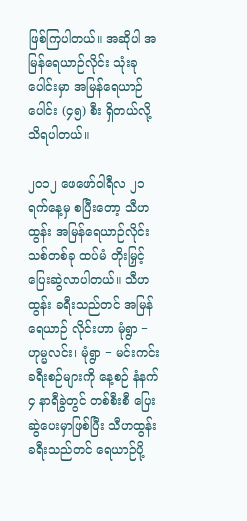ဖြစ်ကြပါတယ်။ အဆိုပါ အမြန်ရေယာဉ်လိုင်း သုံးခုပေါင်းမှာ အမြန်ရေယာဉ်ပေါင်း (၄၅) စီး ရှိတယ်လို့ သိရပါတယ်။

၂၀၁၂ ဖေဖော်ဝါရီလ ၂၁ ရက်နေ့မှ စပြီးတော့ သီဟထွန်း အမြန်ရေယာဉ်လိုင်းသစ်တစ်ခု ထပ်မံ တိုးမြှင့် ပြေးဆွဲလာပါတယ်။ သီဟထွန်း ခရီးသည်တင် အမြန်ရေယာဉ် လိုင်းဟာ မုံရွာ − ဟုမ္မလင်း၊ မုံရွာ − မင်းကင်း ခရီးစဉ်များကို နေ့စဉ် နံနက် ၄ နာရီခွဲတွင် တစ်စီးစီ ပြေးဆွဲပေးမှာဖြစ်ပြီး သီဟထွန်း ခရီးသည်တင် ရေယာဉ်ပို့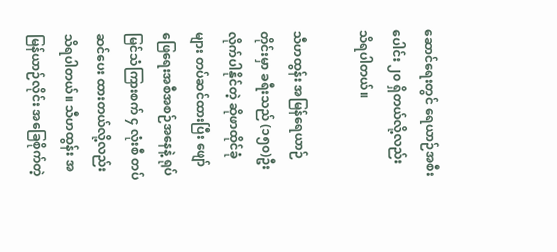ဆောင်ရေးတွင် ရေယာဉ်အစီးပေါင်း ၂၀ ရှိတယ်လို့လည်း သိရပါတယ်။

သီဟထွန်း အမြန်ရေယာဉ်တိုင်းမှာ ခရီးသည် (၁၅၀)ဦး လိုက်ပါနိုင်တဲ့ ဆိုဖာထိုင်ခုံများ တပ်ဆင်ထားပြီး ဖျော်ဖြေရေးအစီအစဉ်အနေနဲ့ ရုပ်မြင်သံကြားစက် ၄ လုံးစီ တပ်ဆင်ပေး ထားတယ်လို့လည်း သိရပါတယ်။ သီဟထွန်း အမြန်ယာဉ်လိုင်း အခြေစိုက်တဲ့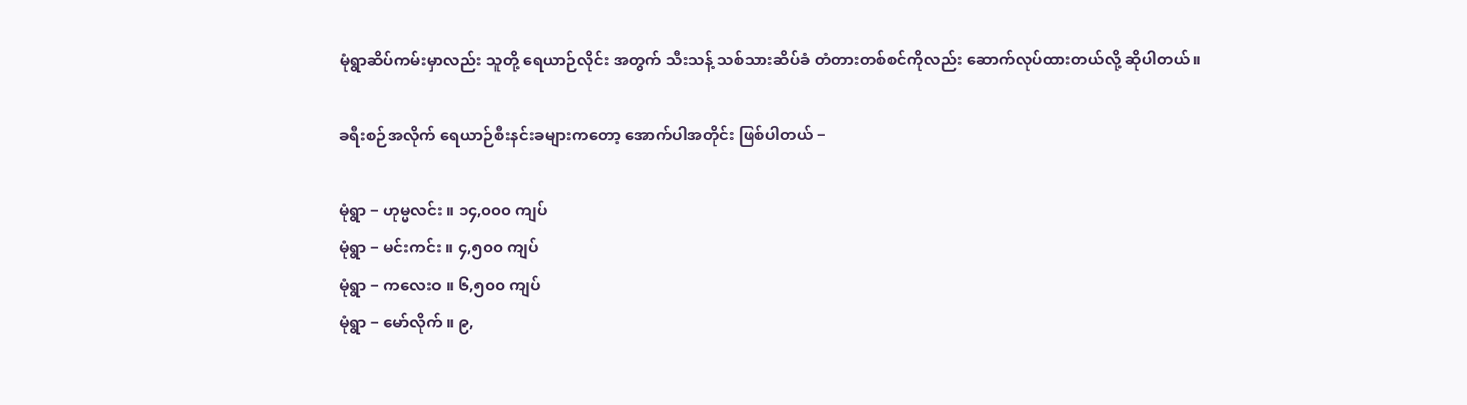မုံရွာဆိပ်ကမ်းမှာလည်း သူတို့ ရေယာဉ်လိုင်း အတွက် သီးသန့် သစ်သားဆိပ်ခံ တံတားတစ်စင်ကိုလည်း ဆောက်လုပ်ထားတယ်လို့ ဆိုပါတယ်။

ခရီးစဉ်အလိုက် ရေယာဉ်စီးနင်းခများကတော့ အောက်ပါအတိုင်း ဖြစ်ပါတယ် −

မုံရွာ − ဟုမ္မလင်း ။ ၁၄,၀၀၀ ကျပ်
မုံရွာ − မင်းကင်း ။ ၄,၅၀၀ ကျပ်
မုံရွာ − ကလေးဝ ။ ၆,၅၀၀ ကျပ်
မုံရွာ − မော်လိုက် ။ ၉,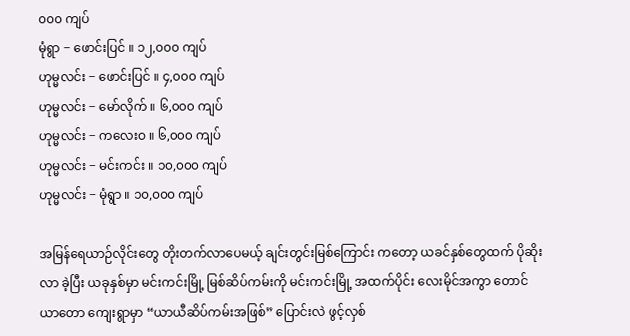၀၀၀ ကျပ်
မုံရွာ − ဖောင်းပြင် ။ ၁၂,၀၀၀ ကျပ်
ဟုမ္မလင်း − ဖောင်းပြင် ။ ၄,၀၀၀ ကျပ်
ဟုမ္မလင်း − မော်လိုက် ။ ၆,၀၀၀ ကျပ်
ဟုမ္မလင်း − ကလေးဝ ။ ၆,၀၀၀ ကျပ်
ဟုမ္မလင်း − မင်းကင်း ။ ၁၀,၀၀၀ ကျပ်
ဟုမ္မလင်း − မုံရွာ ။ ၁၀,၀၀၀ ကျပ်

အမြန်ရေယာဉ်လိုင်းတွေ တိုးတက်လာပေမယ့် ချင်းတွင်းမြစ်ကြောင်း ကတော့ ယခင်နှစ်တွေထက် ပိုဆိုးလာ ခဲ့ပြီး ယခုနှစ်မှာ မင်းကင်းမြို့ မြစ်ဆိပ်ကမ်းကို မင်းကင်းမြို့ အထက်ပိုင်း လေးမိုင်အကွာ တောင်ယာတော ကျေးရွာမှာ “ယာယီဆိပ်ကမ်းအဖြစ်” ပြောင်းလဲ ဖွင့်လှစ်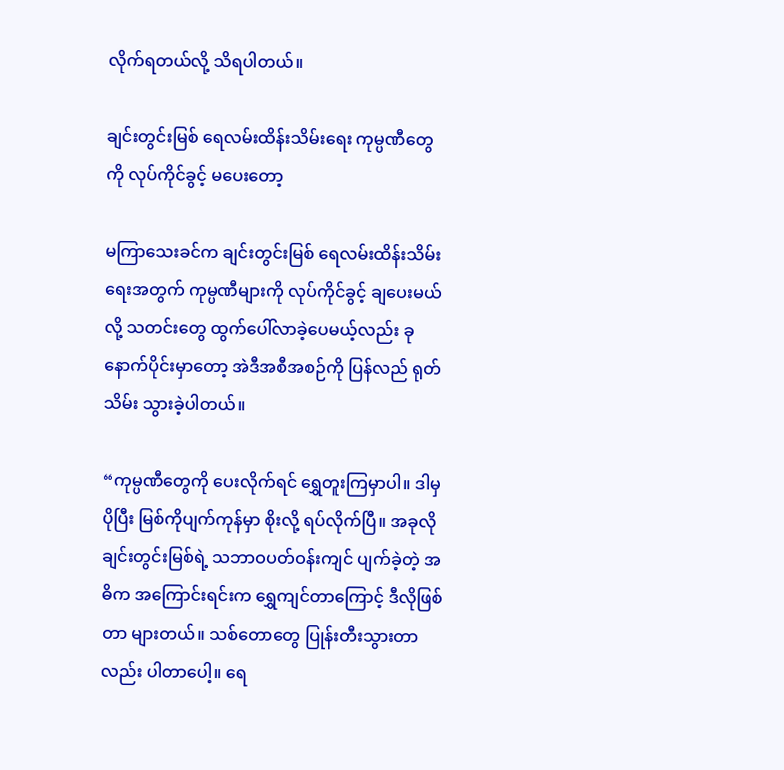လိုက်ရတယ်လို့ သိရပါတယ်။

ချင်းတွင်းမြစ် ရေလမ်းထိန်းသိမ်းရေး ကုမ္ပဏီတွေကို လုပ်ကိုင်ခွင့် မပေးတော့

မကြာသေးခင်က ချင်းတွင်းမြစ် ရေလမ်းထိန်းသိမ်းရေးအတွက် ကုမ္ပဏီများကို လုပ်ကိုင်ခွင့် ချပေးမယ်လို့ သတင်းတွေ ထွက်ပေါ်လာခဲ့ပေမယ့်လည်း ခုနောက်ပိုင်းမှာတော့ အဲဒီအစီအစဉ်ကို ပြန်လည် ရုတ်သိမ်း သွားခဲ့ပါတယ်။

“ကုမ္ပဏီတွေကို ပေးလိုက်ရင် ရွှေတူးကြမှာပါ။ ဒါမှ ပိုပြီး မြစ်ကိုပျက်ကုန်မှာ စိုးလို့ ရပ်လိုက်ပြီ။ အခုလို ချင်းတွင်းမြစ်ရဲ့ သဘာဝပတ်ဝန်းကျင် ပျက်ခဲ့တဲ့ အဓိက အကြောင်းရင်းက ရွှေကျင်တာကြောင့် ဒီလိုဖြစ်တာ များတယ်။ သစ်တောတွေ ပြုန်းတီးသွားတာလည်း ပါတာပေါ့။ ရေ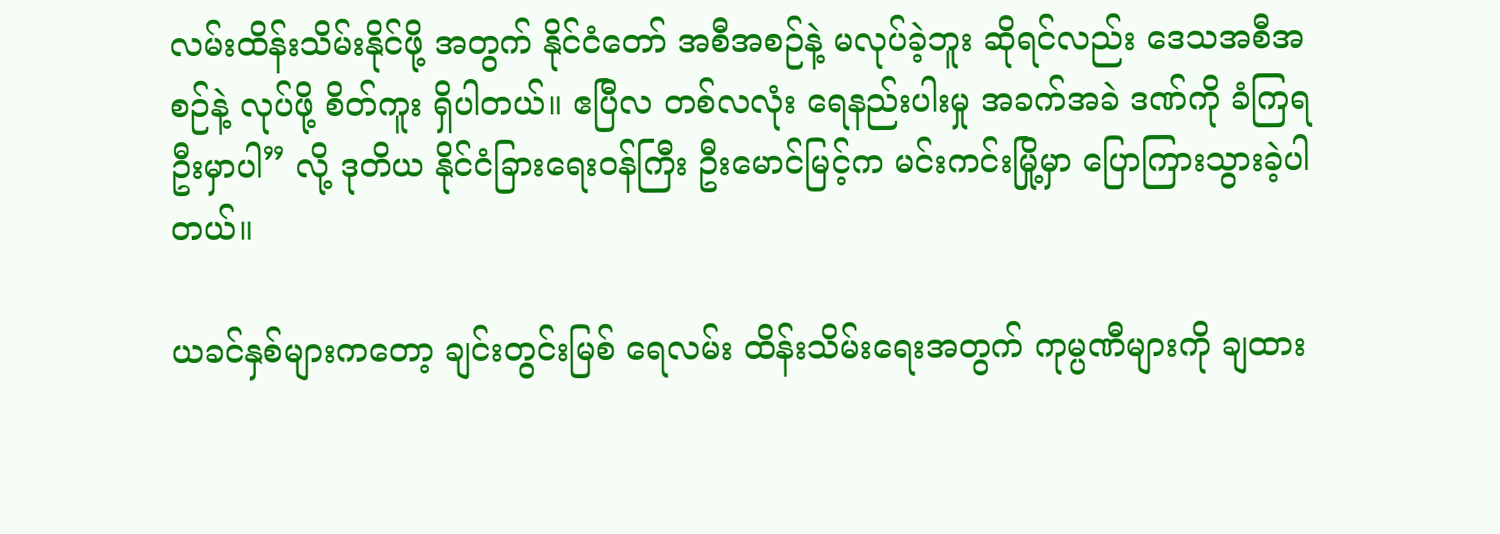လမ်းထိန်းသိမ်းနိုင်ဖို့ အတွက် နိုင်ငံတော် အစီအစဉ်နဲ့ မလုပ်ခဲ့ဘူး ဆိုရင်လည်း ဒေသအစီအစဉ်နဲ့ လုပ်ဖို့ စိတ်ကူး ရှိပါတယ်။ ဧပြီလ တစ်လလုံး ရေနည်းပါးမှု အခက်အခဲ ဒဏ်ကို ခံကြရဦးမှာပါ” လို့ ဒုတိယ နိုင်ငံခြားရေးဝန်ကြီး ဦးမောင်မြင့်က မင်းကင်းမြို့မှာ ပြောကြားသွားခဲ့ပါတယ်။

ယခင်နှစ်များကတော့ ချင်းတွင်းမြစ် ရေလမ်း ထိန်းသိမ်းရေးအတွက် ကုမ္ပဏီများကို ချထား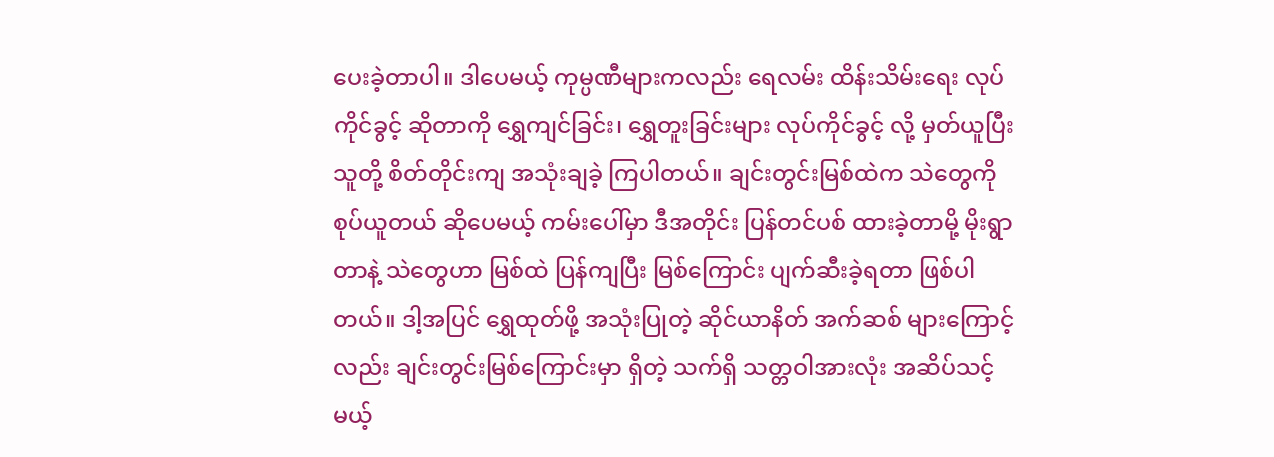ပေးခဲ့တာပါ။ ဒါပေမယ့် ကုမ္ပဏီများကလည်း ရေလမ်း ထိန်းသိမ်းရေး လုပ်ကိုင်ခွင့် ဆိုတာကို ရွှေကျင်ခြင်း၊ ရွှေတူးခြင်းများ လုပ်ကိုင်ခွင့် လို့ မှတ်ယူပြီး သူတို့ စိတ်တိုင်းကျ အသုံးချခဲ့ ကြပါတယ်။ ချင်းတွင်းမြစ်ထဲက သဲတွေကို စုပ်ယူတယ် ဆိုပေမယ့် ကမ်းပေါ်မှာ ဒီအတိုင်း ပြန်တင်ပစ် ထားခဲ့တာမို့ မိုးရွာတာနဲ့ သဲတွေဟာ မြစ်ထဲ ပြန်ကျပြီး မြစ်ကြောင်း ပျက်ဆီးခဲ့ရတာ ဖြစ်ပါတယ်။ ဒါ့အပြင် ရွှေထုတ်ဖို့ အသုံးပြုတဲ့ ဆိုင်ယာနိတ် အက်ဆစ် များကြောင့်လည်း ချင်းတွင်းမြစ်ကြောင်းမှာ ရှိတဲ့ သက်ရှိ သတ္တဝါအားလုံး အဆိပ်သင့်မယ့်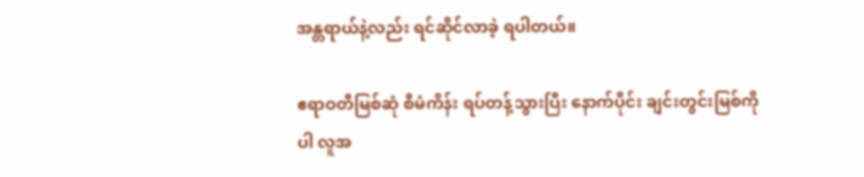အန္တရာယ်နဲ့လည်း ရင်ဆိုင်လာခဲ့ ရပါတယ်။

ဧရာဝတီမြစ်ဆုံ စီမံကိန်း ရပ်တန့်သွားပြီး နောက်ပိုင်း ချင်းတွင်းမြစ်ကိုပါ လူအ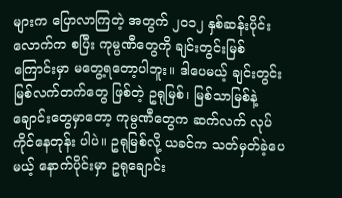များက ပြောလာကြတဲ့ အတွက် ၂၀၁၂ နှစ်ဆန်းပိုင်း လောက်က စပြီး ကုမ္ပဏီတွေကို ချင်းတွင်းမြစ်ကြောင်းမှာ မတွေ့ရတော့ပါဘူး။ ဒါပေမယ့် ချင်းတွင်းမြစ်လက်တက်တွေ ဖြစ်တဲ့ ဥရုမြစ်၊ မြစ်သာမြစ်နဲ့ ချောင်းတွေမှာတော့ ကုမ္ပဏီတွေက ဆက်လက် လုပ်ကိုင်နေတုန်း ပါပဲ။ ဥရုမြစ်လို့ ယခင်က သတ်မှတ်ခဲ့ပေမယ့် နောက်ပိုင်းမှာ ဥရုချောင်း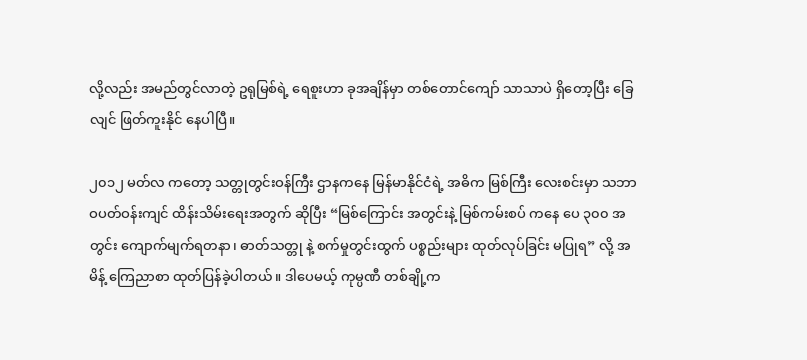လို့လည်း အမည်တွင်လာတဲ့ ဥရုမြစ်ရဲ့ ရေစူးဟာ ခုအချိန်မှာ တစ်တောင်ကျော် သာသာပဲ ရှိတော့ပြီး ခြေလျင် ဖြတ်ကူးနိုင် နေပါပြီ။

၂၀၁၂ မတ်လ ကတော့ သတ္တုတွင်းဝန်ကြီး ဌာနကနေ မြန်မာနိုင်ငံရဲ့ အဓိက မြစ်ကြီး လေးစင်းမှာ သဘာဝပတ်ဝန်းကျင် ထိန်းသိမ်းရေးအတွက် ဆိုပြီး “မြစ်ကြောင်း အတွင်းနဲ့ မြစ်ကမ်းစပ် ကနေ ပေ ၃၀၀ အတွင်း ကျောက်မျက်ရတနာ၊ ဓာတ်သတ္တု နဲ့ စက်မှုတွင်းထွက် ပစ္စည်းများ ထုတ်လုပ်ခြင်း မပြုရ” လို့ အမိန့် ကြေညာစာ ထုတ်ပြန်ခဲ့ပါတယ်။ ဒါပေမယ့် ကုမ္ပဏီ တစ်ချို့က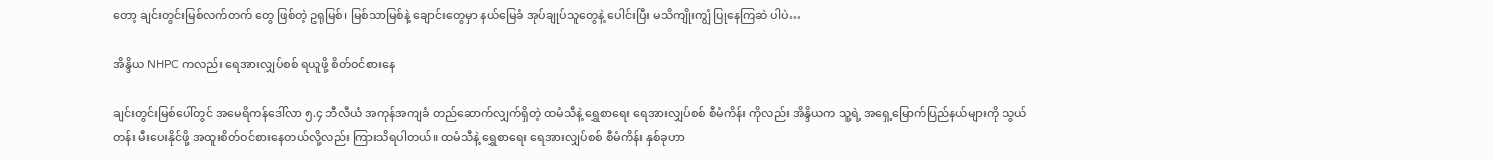တော့ ချင်းတွင်းမြစ်လက်တက် တွေ ဖြစ်တဲ့ ဥရုမြစ်၊ မြစ်သာမြစ်နဲ့ ချောင်းတွေမှာ နယ်မြေခံ အုပ်ချုပ်သူတွေနဲ့ ပေါင်းပြီး မသိကျိုးကျွံ ပြုနေကြဆဲ ပါပဲ…

အိန္ဒိယ NHPC ကလည်း ရေအားလျှပ်စစ် ရယူဖို့ စိတ်ဝင်စားနေ

ချင်းတွင်းမြစ်ပေါ်တွင် အမေရိကန်ဒေါ်လာ ၅.၄ ဘီလီယံ အကုန်အကျခံ တည်ဆောက်လျှက်ရှိတဲ့ ထမံသီနဲ့ ရွှေစာရေး ရေအားလျှပ်စစ် စီမံကိန်း ကိုလည်း အိန္ဒိယက သူ့ရဲ့ အရှေ့မြောက်ပြည်နယ်များကို သွယ်တန်း မီးပေးနိုင်ဖို့ အထူးစိတ်ဝင်စားနေတယ်လို့လည်း ကြားသိရပါတယ်။ ထမံသီနဲ့ ရွှေစာရေး ရေအားလျှပ်စစ် စီမံကိန်း နှစ်ခုဟာ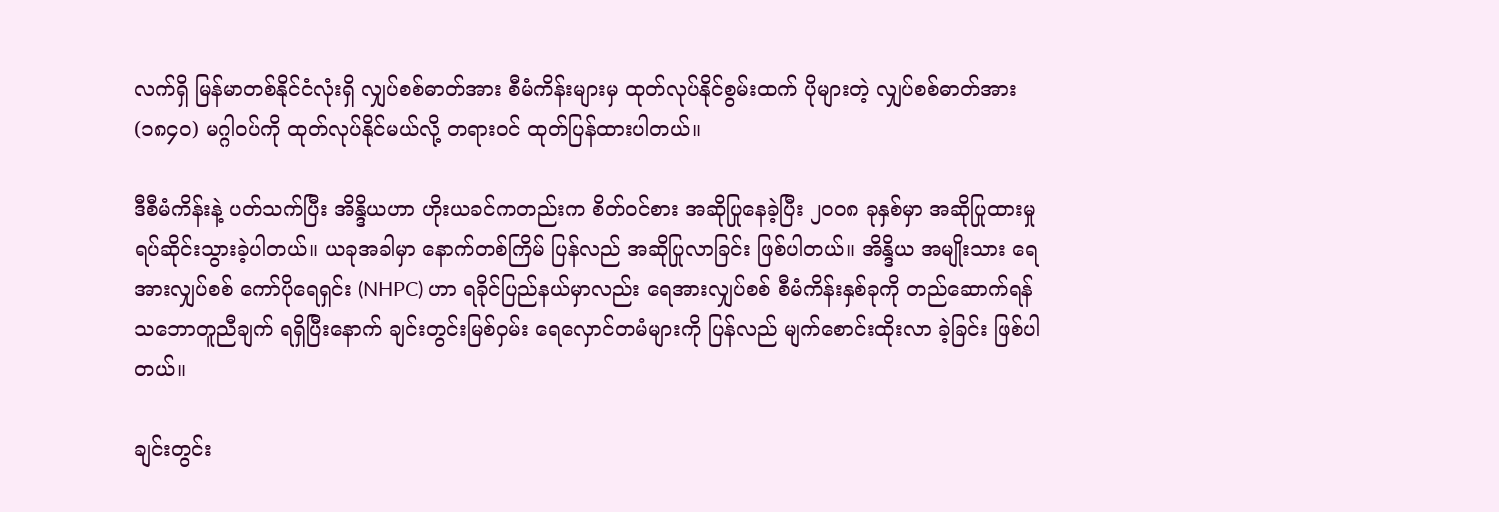လက်ရှိ မြန်မာတစ်နိုင်ငံလုံးရှိ လျှပ်စစ်ဓာတ်အား စီမံကိန်းများမှ ထုတ်လုပ်နိုင်စွမ်းထက် ပိုများတဲ့ လျှပ်စစ်ဓာတ်အား (၁၈၄၀) မဂ္ဂါဝပ်ကို ထုတ်လုပ်နိုင်မယ်လို့ တရားဝင် ထုတ်ပြန်ထားပါတယ်။

ဒီစီမံကိန်းနဲ့ ပတ်သက်ပြီး အိန္ဒိယဟာ ဟိုးယခင်ကတည်းက စိတ်ဝင်စား အဆိုပြုနေခဲ့ပြီး ၂၀၀၈ ခုနှစ်မှာ အဆိုပြုထားမှု ရပ်ဆိုင်းသွားခဲ့ပါတယ်။ ယခုအခါမှာ နောက်တစ်ကြိမ် ပြန်လည် အဆိုပြုလာခြင်း ဖြစ်ပါတယ်။ အိန္ဒိယ အမျိုးသား ရေအားလျှပ်စစ် ကော်ပိုရေရှင်း (NHPC) ဟာ ရခိုင်ပြည်နယ်မှာလည်း ရေအားလျှပ်စစ် စီမံကိန်းနှစ်ခုကို တည်ဆောက်ရန် သဘောတူညီချက် ရရှိပြီးနောက် ချင်းတွင်းမြစ်ဝှမ်း ရေလှောင်တမံများကို ပြန်လည် မျက်စောင်းထိုးလာ ခဲ့ခြင်း ဖြစ်ပါတယ်။

ချင်းတွင်း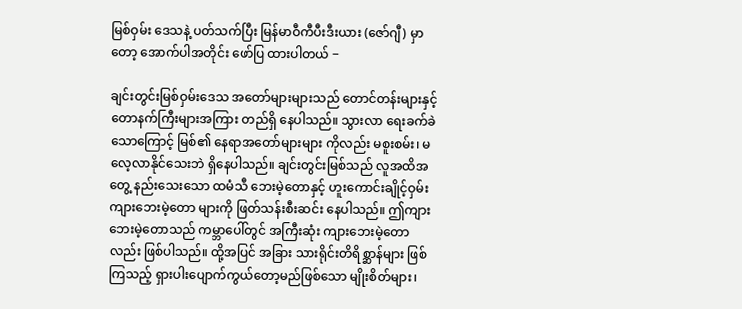မြစ်ဝှမ်း ဒေသနဲ့ ပတ်သက်ပြီး မြန်မာဝီကီပီးဒီးယား (ဇော်ဂျီ) မှာတော့ အောက်ပါအတိုင်း ဖော်ပြ ထားပါတယ် −

ချင်းတွင်းမြစ်ဝှမ်းဒေသ အတော်များများသည် တောင်တန်းများနှင့် တောနက်ကြီးများအကြား တည်ရှိ နေပါသည်။ သွားလာ ရေးခက်ခဲသောကြောင့် မြစ်၏ နေရာအတော်များများ ကိုလည်း မစူးစမ်း၊ မလေ့လာနိုင်သေးဘဲ ရှိနေပါသည်။ ချင်းတွင်းမြစ်သည် လူအထိအတွေ့ နည်းသေးသော ထမံသီ ဘေးမဲ့တောနှင့် ဟူးကောင်းချိုင့်ဝှမ်း ကျားဘေးမဲ့တော များကို ဖြတ်သန်းစီးဆင်း နေပါသည်။ ဤကျားဘေးမဲ့တောသည် ကမ္ဘာပေါ်တွင် အကြီးဆုံး ကျားဘေးမဲ့တောလည်း ဖြစ်ပါသည်။ ထို့အပြင် အခြား သားရိုင်းတိရိစ္ဆာန်များ ဖြစ်ကြသည့် ရှားပါးပျောက်ကွယ်တော့မည်ဖြစ်သော မျိုးစိတ်များ၊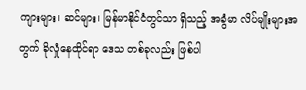ကျားများ၊ ဆင်များ၊ မြန်မာနိုင်ငံတွင်သာ ရှိသည့် အခွံမာ လိပ်မျိုးများအတွက် ခိုလှုံနေထိုင်ရာ ဒေသ တစ်ခုလည်း ဖြစ်ပါ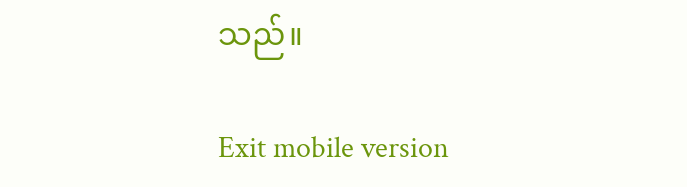သည်။

Exit mobile version